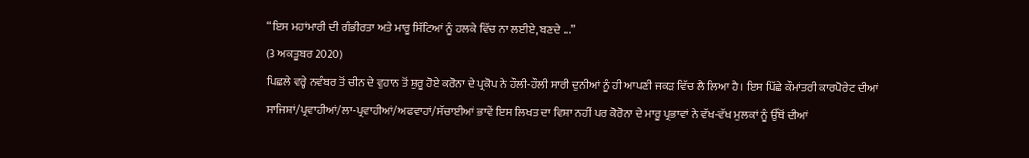“ਇਸ ਮਹਾਂਮਾਰੀ ਦੀ ਗੰਭੀਰਤਾ ਅਤੇ ਮਾਰੂ ਸਿੱਟਿਆਂ ਨੂੰ ਹਲਕੇ ਵਿੱਚ ਨਾ ਲਈਏ, ਬਣਦੇ ...”
(3 ਅਕਤੂਬਰ 2020)
ਪਿਛਲੇ ਵਰ੍ਹੇ ਨਵੰਬਰ ਤੋਂ ਚੀਨ ਦੇ ਵੁਹਾਨ ਤੋਂ ਸ਼ੁਰੂ ਹੋਏ ਕਰੋਨਾ ਦੇ ਪ੍ਰਕੋਪ ਨੇ ਹੌਲੀ-ਹੌਲੀ ਸਾਰੀ ਦੁਨੀਆਂ ਨੂੰ ਹੀ ਆਪਣੀ ਜਕੜ ਵਿੱਚ ਲੈ ਲਿਆ ਹੈ। ਇਸ ਪਿੱਛੇ ਕੌਮਾਂਤਰੀ ਕਾਰਪੋਰੇਟ ਦੀਆਂ ਸਾਜਿਸ਼ਾਂ/ਪ੍ਰਵਾਹੀਆਂ/ਲਾ-ਪ੍ਰਵਾਹੀਆਂ/ਅਫਵਾਹਾਂ/ਸੱਚਾਈਆਂ ਭਾਵੇਂ ਇਸ ਲਿਖਤ ਦਾ ਵਿਸ਼ਾ ਨਹੀਂ ਪਰ ਕੋਰੋਨਾ ਦੇ ਮਾਰੂ ਪ੍ਰਭਾਵਾਂ ਨੇ ਵੱਖ-ਵੱਖ ਮੁਲਕਾਂ ਨੂੰ ਉੱਥੋਂ ਦੀਆਂ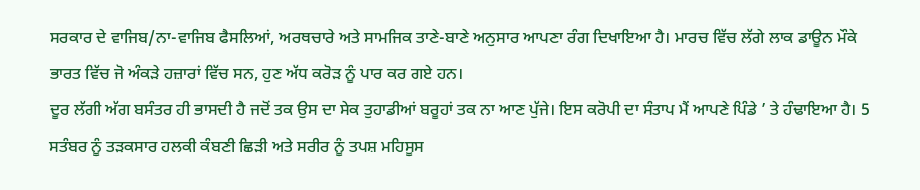ਸਰਕਾਰ ਦੇ ਵਾਜਿਬ/ਨਾ-ਵਾਜਿਬ ਫੈਸਲਿਆਂ, ਅਰਥਚਾਰੇ ਅਤੇ ਸਾਮਜਿਕ ਤਾਣੇ-ਬਾਣੇ ਅਨੁਸਾਰ ਆਪਣਾ ਰੰਗ ਦਿਖਾਇਆ ਹੈ। ਮਾਰਚ ਵਿੱਚ ਲੱਗੇ ਲਾਕ ਡਾਊਨ ਮੌਕੇ ਭਾਰਤ ਵਿੱਚ ਜੋ ਅੰਕੜੇ ਹਜ਼ਾਰਾਂ ਵਿੱਚ ਸਨ, ਹੁਣ ਅੱਧ ਕਰੋੜ ਨੂੰ ਪਾਰ ਕਰ ਗਏ ਹਨ।
ਦੂਰ ਲੱਗੀ ਅੱਗ ਬਸੰਤਰ ਹੀ ਭਾਸਦੀ ਹੈ ਜਦੋਂ ਤਕ ਉਸ ਦਾ ਸੇਕ ਤੁਹਾਡੀਆਂ ਬਰੂਹਾਂ ਤਕ ਨਾ ਆਣ ਪੁੱਜੇ। ਇਸ ਕਰੋਪੀ ਦਾ ਸੰਤਾਪ ਮੈਂ ਆਪਣੇ ਪਿੰਡੇ ’ ਤੇ ਹੰਢਾਇਆ ਹੈ। 5 ਸਤੰਬਰ ਨੂੰ ਤੜਕਸਾਰ ਹਲਕੀ ਕੰਬਣੀ ਛਿੜੀ ਅਤੇ ਸਰੀਰ ਨੂੰ ਤਪਸ਼ ਮਹਿਸੂਸ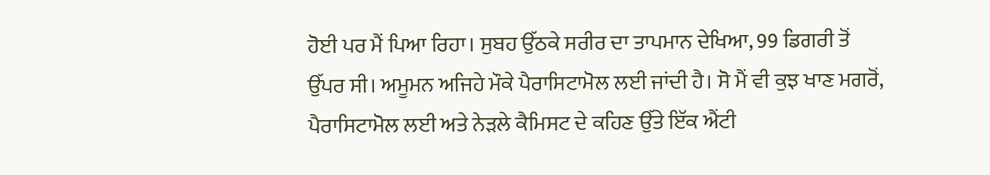ਹੋਈ ਪਰ ਮੈਂ ਪਿਆ ਰਿਹਾ। ਸੁਬਹ ਉੱਠਕੇ ਸਰੀਰ ਦਾ ਤਾਪਮਾਨ ਦੇਖਿਆ, 99 ਡਿਗਰੀ ਤੋਂ ਉੱਪਰ ਸੀ। ਅਮੂਮਨ ਅਜਿਹੇ ਮੌਕੇ ਪੈਰਾਸਿਟਾਮੋਲ ਲਈ ਜਾਂਦੀ ਹੈ। ਸੋ ਮੈਂ ਵੀ ਕੁਝ ਖਾਣ ਮਗਰੋਂ, ਪੈਰਾਸਿਟਾਮੋਲ ਲਈ ਅਤੇ ਨੇੜਲੇ ਕੈਮਿਸਟ ਦੇ ਕਹਿਣ ਉੱਤੇ ਇੱਕ ਐਂਟੀ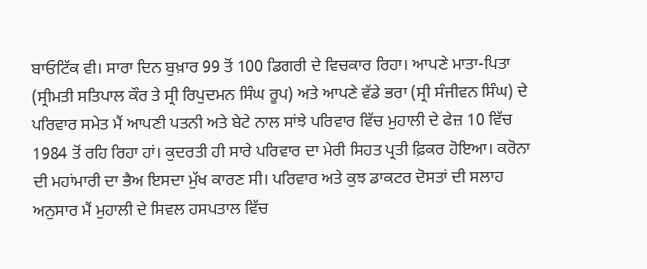ਬਾਓਟਿੱਕ ਵੀ। ਸਾਰਾ ਦਿਨ ਬੁਖ਼ਾਰ 99 ਤੋਂ 100 ਡਿਗਰੀ ਦੇ ਵਿਚਕਾਰ ਰਿਹਾ। ਆਪਣੇ ਮਾਤਾ-ਪਿਤਾ (ਸ੍ਰੀਮਤੀ ਸਤਿਪਾਲ ਕੌਰ ਤੇ ਸ੍ਰੀ ਰਿਪੁਦਮਨ ਸਿੰਘ ਰੂਪ) ਅਤੇ ਆਪਣੇ ਵੱਡੇ ਭਰਾ (ਸ੍ਰੀ ਸੰਜੀਵਨ ਸਿੰਘ) ਦੇ ਪਰਿਵਾਰ ਸਮੇਤ ਮੈਂ ਆਪਣੀ ਪਤਨੀ ਅਤੇ ਬੇਟੇ ਨਾਲ ਸਾਂਝੇ ਪਰਿਵਾਰ ਵਿੱਚ ਮੁਹਾਲੀ ਦੇ ਫੇਜ਼ 10 ਵਿੱਚ 1984 ਤੋਂ ਰਹਿ ਰਿਹਾ ਹਾਂ। ਕੁਦਰਤੀ ਹੀ ਸਾਰੇ ਪਰਿਵਾਰ ਦਾ ਮੇਰੀ ਸਿਹਤ ਪ੍ਰਤੀ ਫ਼ਿਕਰ ਹੋਇਆ। ਕਰੋਨਾ ਦੀ ਮਹਾਂਮਾਰੀ ਦਾ ਭੈਅ ਇਸਦਾ ਮੁੱਖ ਕਾਰਣ ਸੀ। ਪਰਿਵਾਰ ਅਤੇ ਕੁਝ ਡਾਕਟਰ ਦੋਸਤਾਂ ਦੀ ਸਲਾਹ ਅਨੁਸਾਰ ਮੈਂ ਮੁਹਾਲੀ ਦੇ ਸਿਵਲ ਹਸਪਤਾਲ ਵਿੱਚ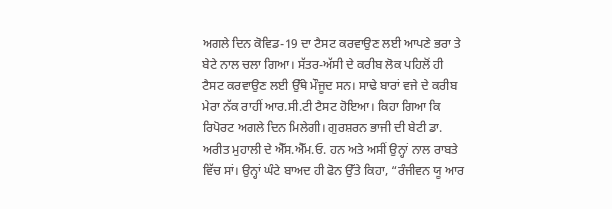ਅਗਲੇ ਦਿਨ ਕੋਵਿਡ-19 ਦਾ ਟੈਸਟ ਕਰਵਾਉਣ ਲਈ ਆਪਣੇ ਭਰਾ ਤੇ ਬੇਟੇ ਨਾਲ ਚਲਾ ਗਿਆ। ਸੱਤਰ-ਅੱਸੀ ਦੇ ਕਰੀਬ ਲੋਕ ਪਹਿਲੋਂ ਹੀ ਟੈਸਟ ਕਰਵਾਉਣ ਲਈ ਉੱਥੇ ਮੌਜੂਦ ਸਨ। ਸਾਢੇ ਬਾਰਾਂ ਵਜੇ ਦੇ ਕਰੀਬ ਮੇਰਾ ਨੱਕ ਰਾਹੀਂ ਆਰ.ਸੀ.ਟੀ ਟੈਸਟ ਹੋਇਆ। ਕਿਹਾ ਗਿਆ ਕਿ ਰਿਪੋਰਟ ਅਗਲੇ ਦਿਨ ਮਿਲੇਗੀ। ਗੁਰਸ਼ਰਨ ਭਾਜੀ ਦੀ ਬੇਟੀ ਡਾ. ਅਰੀਤ ਮੁਹਾਲੀ ਦੇ ਐੱਸ.ਐੱਮ.ਓ. ਹਨ ਅਤੇ ਅਸੀਂ ਉਨ੍ਹਾਂ ਨਾਲ ਰਾਬਤੇ ਵਿੱਚ ਸਾਂ। ਉਨ੍ਹਾਂ ਘੰਟੇ ਬਾਅਦ ਹੀ ਫੋਨ ਉੱਤੇ ਕਿਹਾ, “ਰੰਜੀਵਨ ਯੂ ਆਰ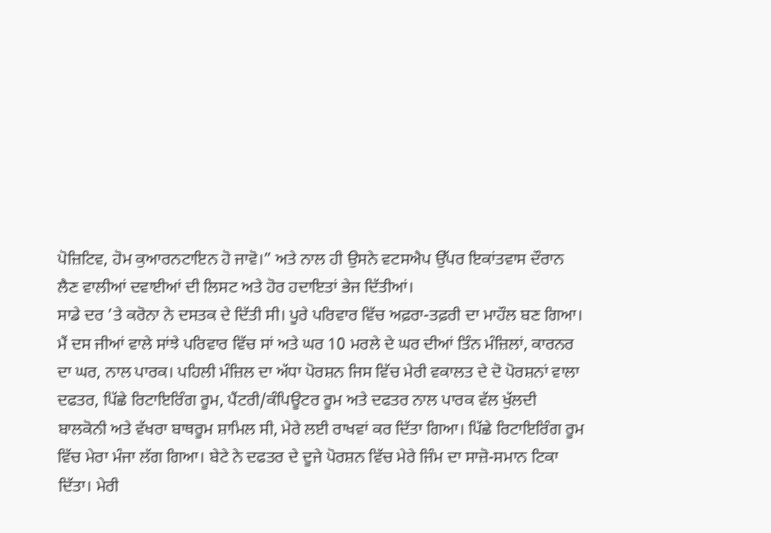ਪੋਜ਼ਿਟਿਵ, ਹੋਮ ਕੁਆਰਨਟਾਇਨ ਹੋ ਜਾਵੋ।” ਅਤੇ ਨਾਲ ਹੀ ਉਸਨੇ ਵਟਸਐਪ ਉੱਪਰ ਇਕਾਂਤਵਾਸ ਦੌਰਾਨ ਲੈਣ ਵਾਲੀਆਂ ਦਵਾਈਆਂ ਦੀ ਲਿਸਟ ਅਤੇ ਹੋਰ ਹਦਾਇਤਾਂ ਭੇਜ ਦਿੱਤੀਆਂ।
ਸਾਡੇ ਦਰ ’ਤੇ ਕਰੋਨਾ ਨੇ ਦਸਤਕ ਦੇ ਦਿੱਤੀ ਸੀ। ਪੂਰੇ ਪਰਿਵਾਰ ਵਿੱਚ ਅਫ਼ਰਾ-ਤਫ਼ਰੀ ਦਾ ਮਾਹੌਲ ਬਣ ਗਿਆ। ਮੈਂ ਦਸ ਜੀਆਂ ਵਾਲੇ ਸਾਂਝੇ ਪਰਿਵਾਰ ਵਿੱਚ ਸਾਂ ਅਤੇ ਘਰ 10 ਮਰਲੇ ਦੇ ਘਰ ਦੀਆਂ ਤਿੰਨ ਮੰਜ਼ਿਲਾਂ, ਕਾਰਨਰ ਦਾ ਘਰ, ਨਾਲ ਪਾਰਕ। ਪਹਿਲੀ ਮੰਜ਼ਿਲ ਦਾ ਅੱਧਾ ਪੋਰਸ਼ਨ ਜਿਸ ਵਿੱਚ ਮੇਰੀ ਵਕਾਲਤ ਦੇ ਦੋ ਪੋਰਸ਼ਨਾਂ ਵਾਲਾ ਦਫਤਰ, ਪਿੱਛੇ ਰਿਟਾਇਰਿੰਗ ਰੂਮ, ਪੈਂਟਰੀ/ਕੰਪਿਊਟਰ ਰੂਮ ਅਤੇ ਦਫਤਰ ਨਾਲ ਪਾਰਕ ਵੱਲ ਖੁੱਲਦੀ ਬਾਲਕੋਨੀ ਅਤੇ ਵੱਖਰਾ ਬਾਥਰੂਮ ਸ਼ਾਮਿਲ ਸੀ, ਮੇਰੇ ਲਈ ਰਾਖਵਾਂ ਕਰ ਦਿੱਤਾ ਗਿਆ। ਪਿੱਛੇ ਰਿਟਾਇਰਿੰਗ ਰੂਮ ਵਿੱਚ ਮੇਰਾ ਮੰਜਾ ਲੱਗ ਗਿਆ। ਬੇਟੇ ਨੇ ਦਫਤਰ ਦੇ ਦੂਜੇ ਪੋਰਸ਼ਨ ਵਿੱਚ ਮੇਰੇ ਜਿੰਮ ਦਾ ਸਾਜ਼ੋ-ਸਮਾਨ ਟਿਕਾ ਦਿੱਤਾ। ਮੇਰੀ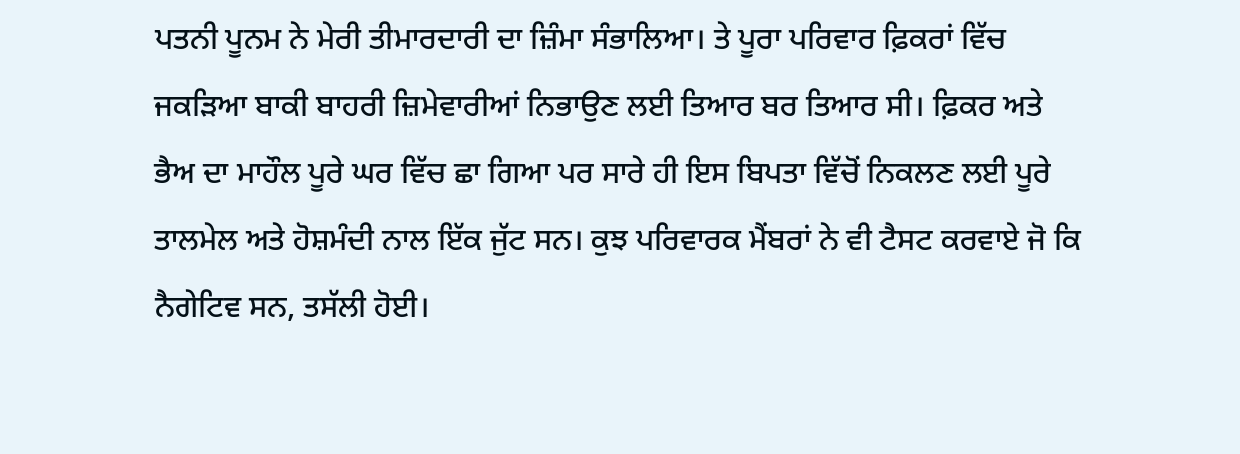ਪਤਨੀ ਪੂਨਮ ਨੇ ਮੇਰੀ ਤੀਮਾਰਦਾਰੀ ਦਾ ਜ਼ਿੰਮਾ ਸੰਭਾਲਿਆ। ਤੇ ਪੂਰਾ ਪਰਿਵਾਰ ਫ਼ਿਕਰਾਂ ਵਿੱਚ ਜਕੜਿਆ ਬਾਕੀ ਬਾਹਰੀ ਜ਼ਿਮੇਵਾਰੀਆਂ ਨਿਭਾਉਣ ਲਈ ਤਿਆਰ ਬਰ ਤਿਆਰ ਸੀ। ਫ਼ਿਕਰ ਅਤੇ ਭੈਅ ਦਾ ਮਾਹੌਲ ਪੂਰੇ ਘਰ ਵਿੱਚ ਛਾ ਗਿਆ ਪਰ ਸਾਰੇ ਹੀ ਇਸ ਬਿਪਤਾ ਵਿੱਚੋਂ ਨਿਕਲਣ ਲਈ ਪੂਰੇ ਤਾਲਮੇਲ ਅਤੇ ਹੋਸ਼ਮੰਦੀ ਨਾਲ ਇੱਕ ਜੁੱਟ ਸਨ। ਕੁਝ ਪਰਿਵਾਰਕ ਮੈਂਬਰਾਂ ਨੇ ਵੀ ਟੈਸਟ ਕਰਵਾਏ ਜੋ ਕਿ ਨੈਗੇਟਿਵ ਸਨ, ਤਸੱਲੀ ਹੋਈ।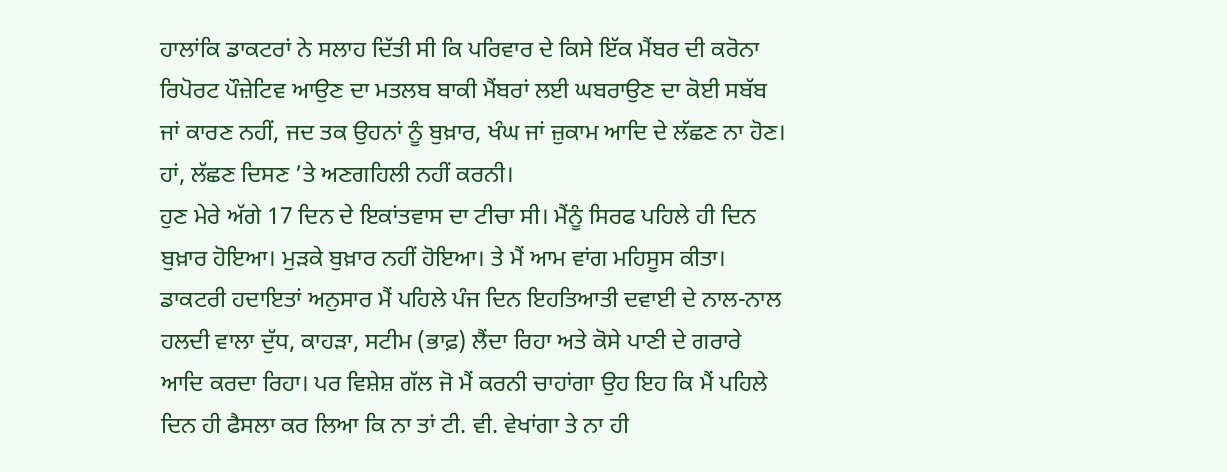ਹਾਲਾਂਕਿ ਡਾਕਟਰਾਂ ਨੇ ਸਲਾਹ ਦਿੱਤੀ ਸੀ ਕਿ ਪਰਿਵਾਰ ਦੇ ਕਿਸੇ ਇੱਕ ਮੈਂਬਰ ਦੀ ਕਰੋਨਾ ਰਿਪੋਰਟ ਪੌਜ਼ੇਟਿਵ ਆਉਣ ਦਾ ਮਤਲਬ ਬਾਕੀ ਮੈਂਬਰਾਂ ਲਈ ਘਬਰਾਉਣ ਦਾ ਕੋਈ ਸਬੱਬ ਜਾਂ ਕਾਰਣ ਨਹੀਂ, ਜਦ ਤਕ ਉਹਨਾਂ ਨੂੰ ਬੁਖ਼ਾਰ, ਖੰਘ ਜਾਂ ਜ਼ੁਕਾਮ ਆਦਿ ਦੇ ਲੱਛਣ ਨਾ ਹੋਣ। ਹਾਂ, ਲੱਛਣ ਦਿਸਣ ’ਤੇ ਅਣਗਹਿਲੀ ਨਹੀਂ ਕਰਨੀ।
ਹੁਣ ਮੇਰੇ ਅੱਗੇ 17 ਦਿਨ ਦੇ ਇਕਾਂਤਵਾਸ ਦਾ ਟੀਚਾ ਸੀ। ਮੈਂਨੂੰ ਸਿਰਫ ਪਹਿਲੇ ਹੀ ਦਿਨ ਬੁਖ਼ਾਰ ਹੋਇਆ। ਮੁੜਕੇ ਬੁਖ਼ਾਰ ਨਹੀਂ ਹੋਇਆ। ਤੇ ਮੈਂ ਆਮ ਵਾਂਗ ਮਹਿਸੂਸ ਕੀਤਾ। ਡਾਕਟਰੀ ਹਦਾਇਤਾਂ ਅਨੁਸਾਰ ਮੈਂ ਪਹਿਲੇ ਪੰਜ ਦਿਨ ਇਹਤਿਆਤੀ ਦਵਾਈ ਦੇ ਨਾਲ-ਨਾਲ ਹਲਦੀ ਵਾਲਾ ਦੁੱਧ, ਕਾਹੜਾ, ਸਟੀਮ (ਭਾਫ਼) ਲੈਂਦਾ ਰਿਹਾ ਅਤੇ ਕੋਸੇ ਪਾਣੀ ਦੇ ਗਰਾਰੇ ਆਦਿ ਕਰਦਾ ਰਿਹਾ। ਪਰ ਵਿਸ਼ੇਸ਼ ਗੱਲ ਜੋ ਮੈਂ ਕਰਨੀ ਚਾਹਾਂਗਾ ਉਹ ਇਹ ਕਿ ਮੈਂ ਪਹਿਲੇ ਦਿਨ ਹੀ ਫੈਸਲਾ ਕਰ ਲਿਆ ਕਿ ਨਾ ਤਾਂ ਟੀ. ਵੀ. ਵੇਖਾਂਗਾ ਤੇ ਨਾ ਹੀ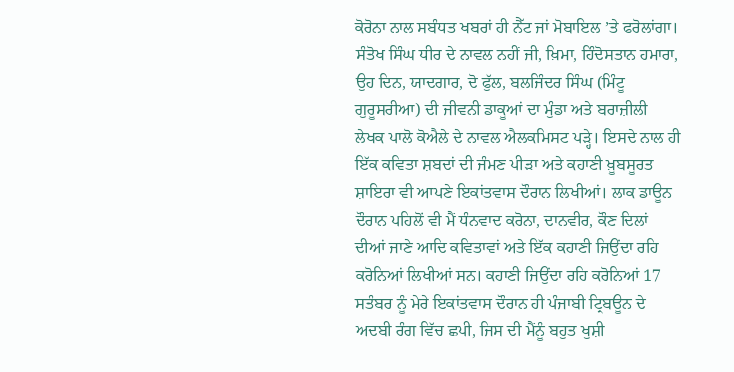ਕੋਰੋਨਾ ਨਾਲ ਸਬੰਧਤ ਖਬਰਾਂ ਹੀ ਨੈੱਟ ਜਾਂ ਮੋਬਾਇਲ ’ਤੇ ਫਰੋਲਾਂਗਾ।
ਸੰਤੋਖ ਸਿੰਘ ਧੀਰ ਦੇ ਨਾਵਲ ਨਹੀਂ ਜੀ, ਖ਼ਿਮਾ, ਹਿੰਦੋਸਤਾਨ ਹਮਾਰਾ, ਉਹ ਦਿਨ, ਯਾਦਗਾਰ, ਦੋ ਫੁੱਲ, ਬਲਜਿੰਦਰ ਸਿੰਘ (ਮਿੰਟੂ ਗੁਰੂਸਰੀਆ) ਦੀ ਜੀਵਨੀ ਡਾਕੂਆਂ ਦਾ ਮੁੰਡਾ ਅਤੇ ਬਰਾਜ਼ੀਲੀ ਲੇਖਕ ਪਾਲੋ ਕੋਐਲੇ ਦੇ ਨਾਵਲ ਐਲਕਮਿਸਟ ਪੜ੍ਹੇ। ਇਸਦੇ ਨਾਲ ਹੀ ਇੱਕ ਕਵਿਤਾ ਸ਼ਬਦਾਂ ਦੀ ਜੰਮਣ ਪੀੜਾ ਅਤੇ ਕਹਾਣੀ ਖ਼ੂਬਸੂਰਤ ਸ਼ਾਇਰਾ ਵੀ ਆਪਣੇ ਇਕਾਂਤਵਾਸ ਦੌਰਾਨ ਲਿਖੀਆਂ। ਲਾਕ ਡਾਊਨ ਦੌਰਾਨ ਪਹਿਲੋਂ ਵੀ ਮੈਂ ਧੰਨਵਾਦ ਕਰੋਨਾ, ਦਾਨਵੀਰ, ਕੌਣ ਦਿਲਾਂ ਦੀਆਂ ਜਾਣੇ ਆਦਿ ਕਵਿਤਾਵਾਂ ਅਤੇ ਇੱਕ ਕਹਾਣੀ ਜਿਉਂਦਾ ਰਹਿ ਕਰੋਨਿਆਂ ਲਿਖੀਆਂ ਸਨ। ਕਹਾਣੀ ਜਿਉਂਦਾ ਰਹਿ ਕਰੋਨਿਆਂ 17 ਸਤੰਬਰ ਨੂੰ ਮੇਰੇ ਇਕਾਂਤਵਾਸ ਦੌਰਾਨ ਹੀ ਪੰਜਾਬੀ ਟ੍ਰਿਬਊਨ ਦੇ ਅਦਬੀ ਰੰਗ ਵਿੱਚ ਛਪੀ, ਜਿਸ ਦੀ ਮੈਂਨੂੰ ਬਹੁਤ ਖੁਸ਼ੀ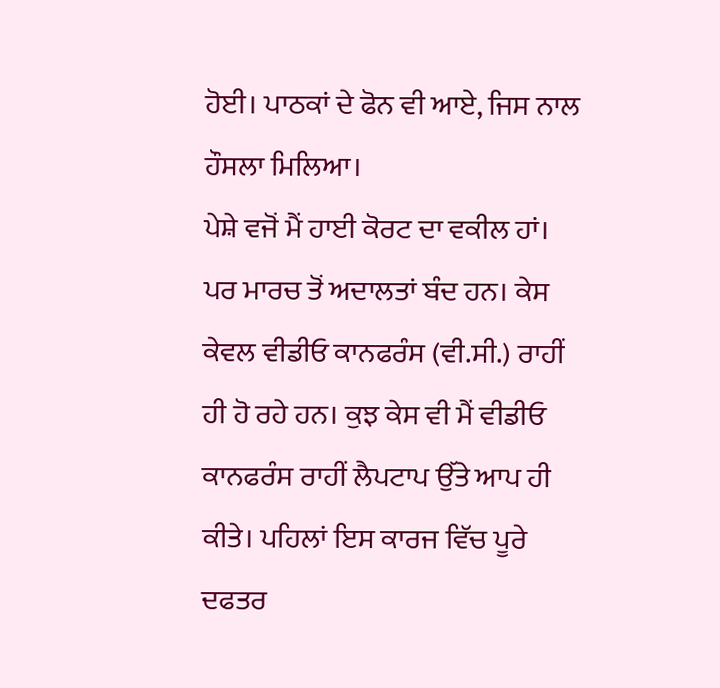ਹੋਈ। ਪਾਠਕਾਂ ਦੇ ਫੋਨ ਵੀ ਆਏ, ਜਿਸ ਨਾਲ ਹੌਸਲਾ ਮਿਲਿਆ।
ਪੇਸ਼ੇ ਵਜੋਂ ਮੈਂ ਹਾਈ ਕੋਰਟ ਦਾ ਵਕੀਲ ਹਾਂ। ਪਰ ਮਾਰਚ ਤੋਂ ਅਦਾਲਤਾਂ ਬੰਦ ਹਨ। ਕੇਸ ਕੇਵਲ ਵੀਡੀਓ ਕਾਨਫਰੰਸ (ਵੀ.ਸੀ.) ਰਾਹੀਂ ਹੀ ਹੋ ਰਹੇ ਹਨ। ਕੁਝ ਕੇਸ ਵੀ ਮੈਂ ਵੀਡੀਓ ਕਾਨਫਰੰਸ ਰਾਹੀਂ ਲੈਪਟਾਪ ਉੱਤੇ ਆਪ ਹੀ ਕੀਤੇ। ਪਹਿਲਾਂ ਇਸ ਕਾਰਜ ਵਿੱਚ ਪੂਰੇ ਦਫਤਰ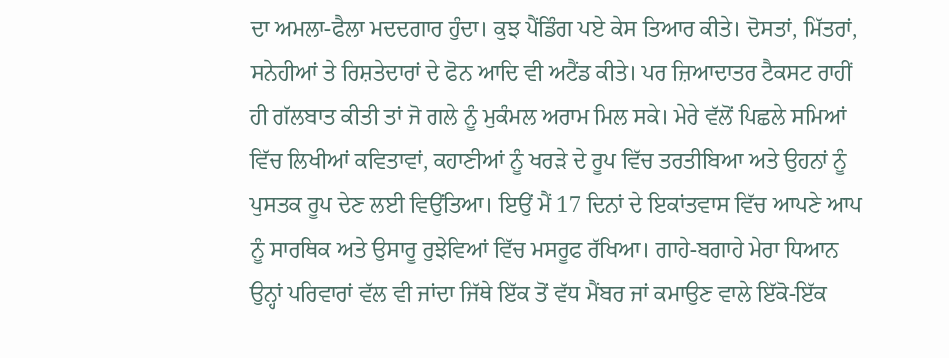ਦਾ ਅਮਲਾ-ਫੈਲਾ ਮਦਦਗਾਰ ਹੁੰਦਾ। ਕੁਝ ਪੈਂਡਿੰਗ ਪਏ ਕੇਸ ਤਿਆਰ ਕੀਤੇ। ਦੋਸਤਾਂ, ਮਿੱਤਰਾਂ, ਸਨੇਹੀਆਂ ਤੇ ਰਿਸ਼ਤੇਦਾਰਾਂ ਦੇ ਫੋਨ ਆਦਿ ਵੀ ਅਟੈਂਡ ਕੀਤੇ। ਪਰ ਜ਼ਿਆਦਾਤਰ ਟੈਕਸਟ ਰਾਹੀਂ ਹੀ ਗੱਲਬਾਤ ਕੀਤੀ ਤਾਂ ਜੋ ਗਲੇ ਨੂੰ ਮੁਕੰਮਲ ਅਰਾਮ ਮਿਲ ਸਕੇ। ਮੇਰੇ ਵੱਲੋਂ ਪਿਛਲੇ ਸਮਿਆਂ ਵਿੱਚ ਲਿਖੀਆਂ ਕਵਿਤਾਵਾਂ, ਕਹਾਣੀਆਂ ਨੂੰ ਖਰੜੇ ਦੇ ਰੂਪ ਵਿੱਚ ਤਰਤੀਬਿਆ ਅਤੇ ਉਹਨਾਂ ਨੂੰ ਪੁਸਤਕ ਰੂਪ ਦੇਣ ਲਈ ਵਿਉਂਤਿਆ। ਇਉਂ ਮੈਂ 17 ਦਿਨਾਂ ਦੇ ਇਕਾਂਤਵਾਸ ਵਿੱਚ ਆਪਣੇ ਆਪ ਨੂੰ ਸਾਰਥਿਕ ਅਤੇ ਉਸਾਰੂ ਰੁਝੇਵਿਆਂ ਵਿੱਚ ਮਸਰੂਫ ਰੱਖਿਆ। ਗਾਹੇ-ਬਗਾਹੇ ਮੇਰਾ ਧਿਆਨ ਉਨ੍ਹਾਂ ਪਰਿਵਾਰਾਂ ਵੱਲ ਵੀ ਜਾਂਦਾ ਜਿੱਥੇ ਇੱਕ ਤੋਂ ਵੱਧ ਮੈਂਬਰ ਜਾਂ ਕਮਾਉਣ ਵਾਲੇ ਇੱਕੋ-ਇੱਕ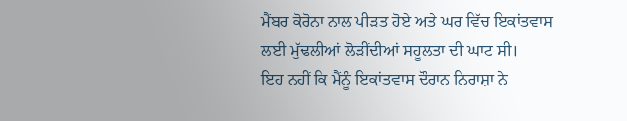ਮੈਂਬਰ ਕੋਰੋਨਾ ਨਾਲ ਪੀੜਤ ਹੋਏ ਅਤੇ ਘਰ ਵਿੱਚ ਇਕਾਂਤਵਾਸ ਲਈ ਮੁੱਢਲੀਆਂ ਲੋੜੀਂਦੀਆਂ ਸਹੂਲਤਾ ਦੀ ਘਾਟ ਸੀ।
ਇਹ ਨਹੀਂ ਕਿ ਮੈਂਨੂੰ ਇਕਾਂਤਵਾਸ ਦੌਰਾਨ ਨਿਰਾਸ਼ਾ ਨੇ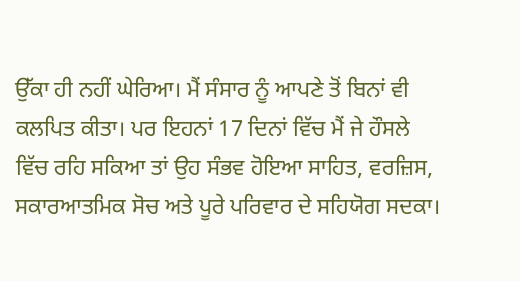ਉੱਕਾ ਹੀ ਨਹੀਂ ਘੇਰਿਆ। ਮੈਂ ਸੰਸਾਰ ਨੂੰ ਆਪਣੇ ਤੋਂ ਬਿਨਾਂ ਵੀ ਕਲਪਿਤ ਕੀਤਾ। ਪਰ ਇਹਨਾਂ 17 ਦਿਨਾਂ ਵਿੱਚ ਮੈਂ ਜੇ ਹੌਸਲੇ ਵਿੱਚ ਰਹਿ ਸਕਿਆ ਤਾਂ ਉਹ ਸੰਭਵ ਹੋਇਆ ਸਾਹਿਤ, ਵਰਜ਼ਿਸ, ਸਕਾਰਆਤਮਿਕ ਸੋਚ ਅਤੇ ਪੂਰੇ ਪਰਿਵਾਰ ਦੇ ਸਹਿਯੋਗ ਸਦਕਾ।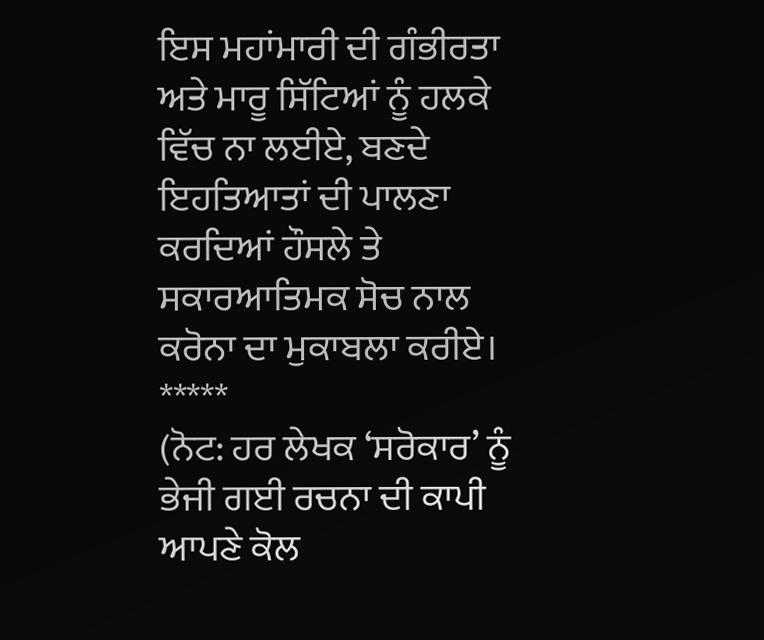ਇਸ ਮਹਾਂਮਾਰੀ ਦੀ ਗੰਭੀਰਤਾ ਅਤੇ ਮਾਰੂ ਸਿੱਟਿਆਂ ਨੂੰ ਹਲਕੇ ਵਿੱਚ ਨਾ ਲਈਏ, ਬਣਦੇ ਇਹਤਿਆਤਾਂ ਦੀ ਪਾਲਣਾ ਕਰਦਿਆਂ ਹੌਸਲੇ ਤੇ ਸਕਾਰਆਤਿਮਕ ਸੋਚ ਨਾਲ ਕਰੋਨਾ ਦਾ ਮੁਕਾਬਲਾ ਕਰੀਏ।
*****
(ਨੋਟ: ਹਰ ਲੇਖਕ ‘ਸਰੋਕਾਰ’ ਨੂੰ ਭੇਜੀ ਗਈ ਰਚਨਾ ਦੀ ਕਾਪੀ ਆਪਣੇ ਕੋਲ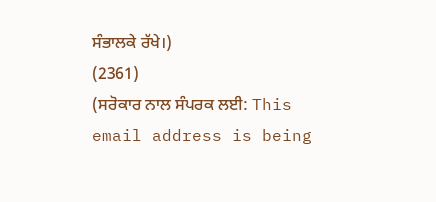ਸੰਭਾਲਕੇ ਰੱਖੇ।)
(2361)
(ਸਰੋਕਾਰ ਨਾਲ ਸੰਪਰਕ ਲਈ: This email address is being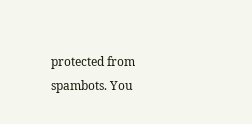protected from spambots. You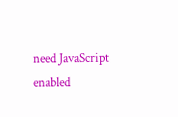need JavaScript enabled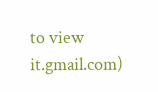to view it.gmail.com)